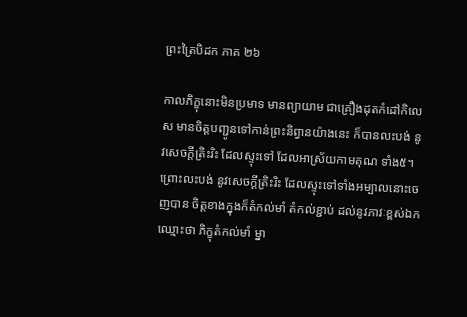ព្រះត្រៃបិដក ភាគ ២៦

កាលភិក្ខុនោះមិនប្រមាទ មានព្យាយាម ជាគ្រឿងដុតកំដៅកិលេស មានចិត្តបញ្ជូនទៅកាន់ព្រះនិព្វានយ៉ាងនេះ ក៏បានលះបង់ នូវសេចក្តីត្រិះរិះ ដែលស្ទុះទៅ ដែលអាស្រ័យកាមគុណ ទាំង៥។ ព្រោះលះបង់ នូវសេចក្តីត្រិះរិះ ដែលស្ទុះទៅទាំងអម្បាលនោះចេញបាន ចិត្តខាងក្នុងក៏តំកល់មាំ តំកល់ខ្ជាប់ ដល់នូវភាវៈខ្ពស់ឯក ឈ្មោះថា ភិក្ខុតំកល់មាំ ម្នា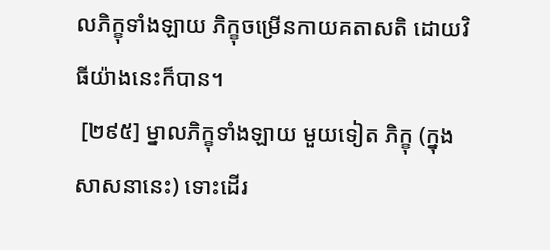លភិក្ខុទាំងឡាយ ភិក្ខុចម្រើនកាយគតាសតិ ដោយវិធីយ៉ាងនេះក៏បាន។
 [២៩៥] ម្នាលភិក្ខុទាំងឡាយ មួយទៀត ភិក្ខុ (ក្នុងសាសនានេះ) ទោះដើរ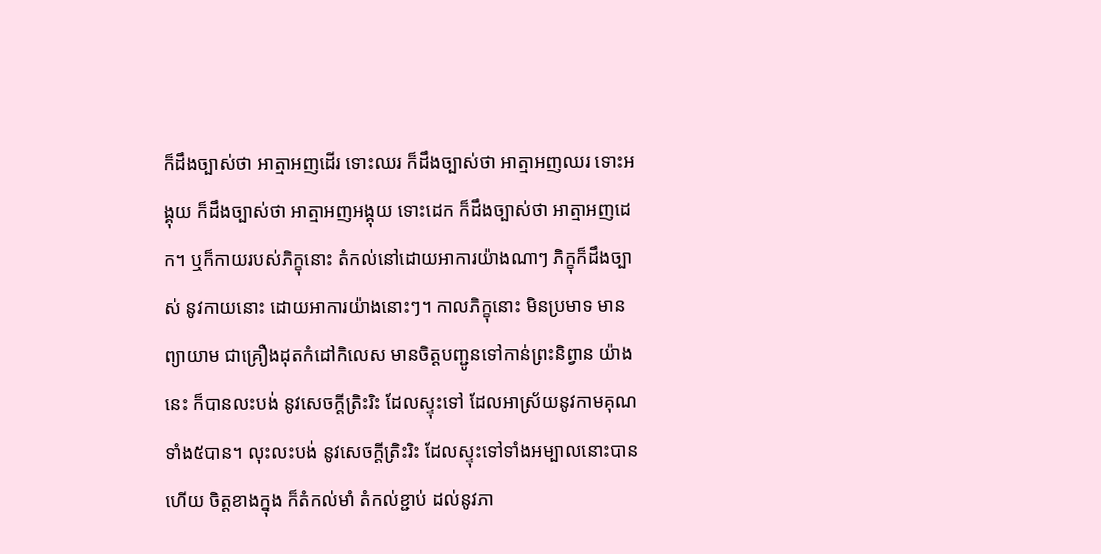ក៏ដឹងច្បាស់ថា អាត្មាអញដើរ ទោះឈរ ក៏ដឹងច្បាស់ថា អាត្មាអញឈរ ទោះអង្គុយ ក៏ដឹងច្បាស់ថា អាត្មាអញអង្គុយ ទោះដេក ក៏ដឹងច្បាស់ថា អាត្មាអញដេក។ ឬក៏កាយរបស់ភិក្ខុនោះ តំកល់នៅដោយអាការយ៉ាងណាៗ ភិក្ខុក៏ដឹងច្បាស់ នូវកាយនោះ ដោយអាការយ៉ាងនោះៗ។ កាលភិក្ខុនោះ មិនប្រមាទ មានព្យាយាម ជាគ្រឿងដុតកំដៅកិលេស មានចិត្តបញ្ជូនទៅកាន់ព្រះនិព្វាន យ៉ាងនេះ ក៏បានលះបង់ នូវសេចក្តីត្រិះរិះ ដែលស្ទុះទៅ ដែលអាស្រ័យនូវកាមគុណ ទាំង៥បាន។ លុះលះបង់ នូវសេចក្តីត្រិះរិះ ដែលស្ទុះទៅទាំងអម្បាលនោះបានហើយ ចិត្តខាងក្នុង ក៏តំកល់មាំ តំកល់ខ្ជាប់ ដល់នូវភា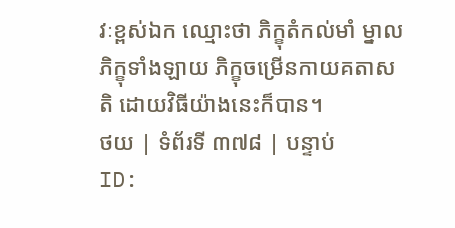វៈខ្ពស់ឯក ឈ្មោះថា ភិក្ខុតំកល់មាំ ម្នាលភិក្ខុទាំងឡាយ ភិក្ខុចម្រើនកាយគតាសតិ ដោយវិធីយ៉ាងនេះក៏បាន។
ថយ | ទំព័រទី ៣៧៨ | បន្ទាប់
ID: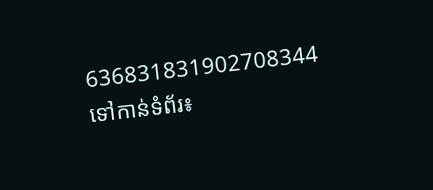636831831902708344
ទៅកាន់ទំព័រ៖